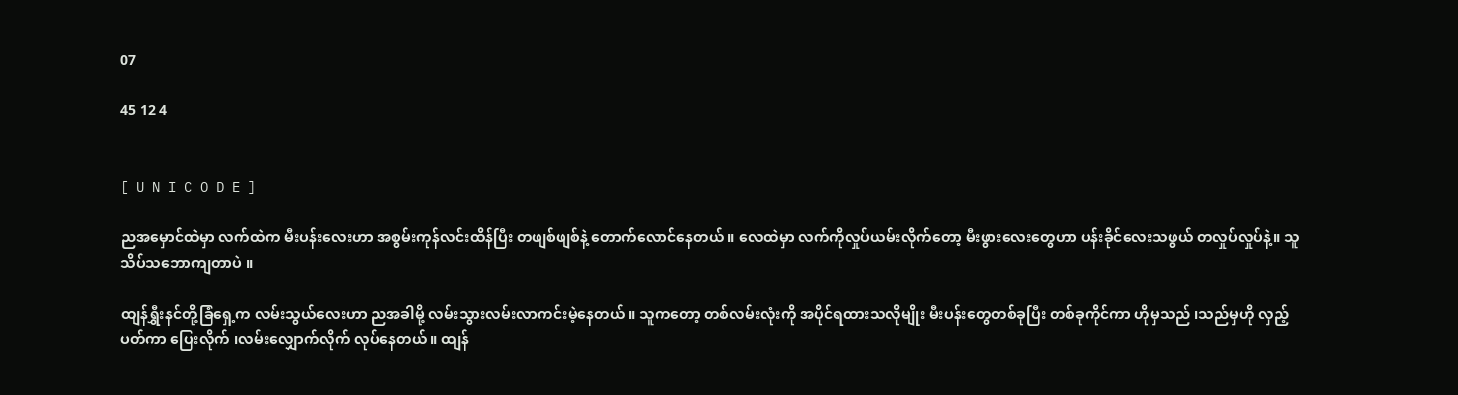07

45 12 4


[ U N I C O D E ]

ညအမှောင်ထဲမှာ လက်ထဲက မီးပန်းလေးဟာ အစွမ်းကုန်လင်းထိန်ပြီး တဖျစ်ဖျစ်နဲ့ တောက်လောင်နေတယ်။ လေထဲမှာ လက်ကိုလှုပ်ယမ်းလိုက်တော့ မီးဖွားလေးတွေဟာ ပန်းခိုင်လေးသဖွယ် တလှုပ်လှုပ်နဲ့။ သူ သိပ်သဘောကျတာပဲ ။

ထျန်ရွှီးနင်တို့ခြံရှေ့က လမ်းသွယ်လေးဟာ ညအခါမို့ လမ်းသွားလမ်းလာကင်းမဲ့နေတယ်။ သူကတော့ တစ်လမ်းလုံးကို အပိုင်ရထားသလိုမျိုး မီးပန်းတွေတစ်ခုပြီး တစ်ခုကိုင်ကာ ဟိုမှသည် ၊သည်မှဟို လှည့်ပတ်ကာ ပြေးလိုက် ၊လမ်းလျှောက်လိုက် လုပ်နေတယ်။ ထျန်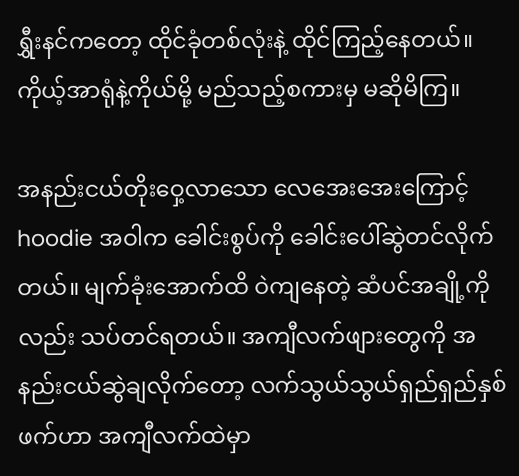ရွှီးနင်ကတော့ ထိုင်ခုံတစ်လုံးနဲ့ ထိုင်ကြည့်နေတယ်။ ကိုယ့်အာရုံနဲ့ကိုယ်မို့ မည်သည့်စကားမှ မဆိုမိကြ။

အနည်းငယ်တိုးဝှေ့လာသော လေအေးအေးကြောင့် hoodie အဝါက ခေါင်းစွပ်ကို ခေါင်းပေါ်ဆွဲတင်လိုက်တယ်။ မျက်ခုံးအောက်ထိ ဝဲကျနေတဲ့ ဆံပင်အချို့ကိုလည်း သပ်တင်ရတယ်။ အကျီလက်ဖျားတွေကို အနည်းငယ်ဆွဲချလိုက်တော့ လက်သွယ်သွယ်ရှည်ရှည်နှစ်ဖက်ဟာ အကျီလက်ထဲမှာ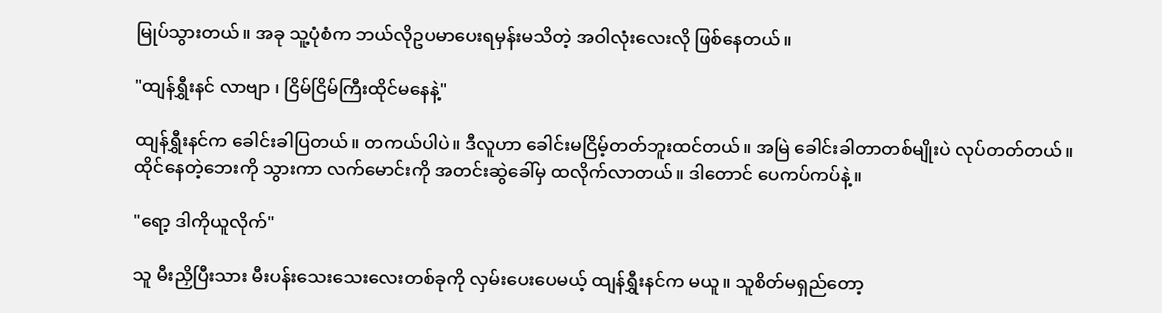မြုပ်သွားတယ်။ အခု သူ့ပုံစံက ဘယ်လိုဥပမာပေးရမှန်းမသိတဲ့ အဝါလုံးလေးလို ဖြစ်နေတယ်။

"ထျန်ရွှီးနင် လာဗျာ ၊ ငြိမ်ငြိမ်ကြီးထိုင်မနေနဲ့"

ထျန်ရွှီးနင်က ခေါင်းခါပြတယ်။ တကယ်ပါပဲ။ ဒီလူဟာ ခေါင်းမငြိမ့်တတ်ဘူးထင်တယ်။ အမြဲ ခေါင်းခါတာတစ်မျိုးပဲ လုပ်တတ်တယ်။
ထိုင်နေတဲ့ဘေးကို သွားကာ လက်မောင်းကို အတင်းဆွဲခေါ်မှ ထလိုက်လာတယ်။ ဒါတောင် ပေကပ်ကပ်နဲ့။

"ရော့ ဒါကိုယူလိုက်"

သူ မီးညှိပြီးသား မီးပန်းသေးသေးလေးတစ်ခုကို လှမ်းပေးပေမယ့် ထျန်ရွှီးနင်က မယူ။ သူစိတ်မရှည်တော့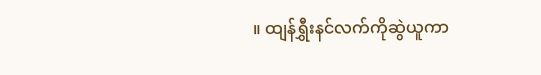။ ထျန်ရွှီးနင်လက်ကိုဆွဲယူကာ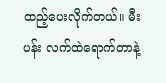ထည့်ပေးလိုက်တယ်။ မီးပန်း လက်ထဲရောက်တာနဲ့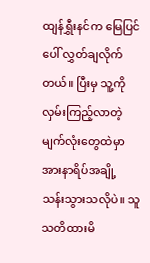ထျန်ရွှီးနင်က မြေပြင်ပေါ် လွှတ်ချလိုက်တယ်။ ပြီးမှ သူ့ကို လှမ်းကြည့်လာတဲ့မျက်လုံးတွေထဲမှာ အားနာရိပ်အချို့ သန်းသွားသလိုပဲ။ သူသတိထားမိ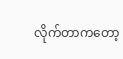လိုက်တာကတော့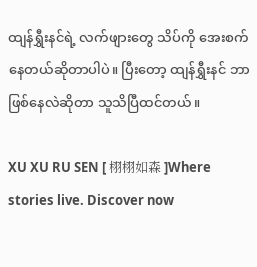ထျန်ရွှီးနင်ရဲ့ လက်ဖျားတွေ သိပ်ကို အေးစက်နေတယ်ဆိုတာပါပဲ။ ပြီးတော့ ထျန်ရွှီးနင် ဘာဖြစ်နေလဲဆိုတာ သူသိပြီထင်တယ်။

XU XU RU SEN [ 栩栩如森 ]Where stories live. Discover now